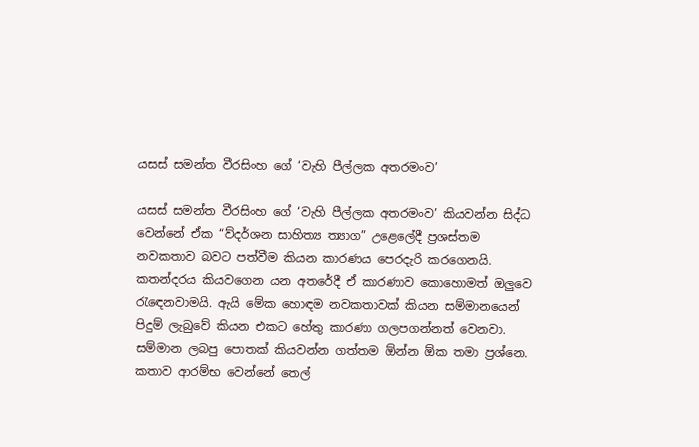යසස් සමන්ත වීරසිංහ ගේ ‘වැහි පීල්ලක අතරමංව’

යසස් සමන්ත වීරසිංහ ගේ ‘වැහි පීල්ලක අතරමංව’ කියවන්න සිද්ධ වෙන්නේ ඒක “ව්දර්ශන සාහිත්‍ය ත්‍යාග” උළෙලේදී ප්‍රශස්තම නවකතාව බවට පත්වීම කියන කාරණය පෙරදැරි කරගෙනයි. කතන්දරය කියවගෙන යන අතරේදී ඒ කාරණාව කොහොමත් ඔලුවෙ රැඳෙනවාමයි. ඇයි මේක හොඳම නවකතාවක් කියන සම්මානයෙන් පිදුම් ලැබුවේ කියන එකට හේතු කාරණා ගලපගන්නත් වෙනවා. සම්මාන ලබපු පොතක් කියවන්න ගත්තම ඕන්න ඕක තමා ප්‍රශ්නෙ.
කතාව ආරම්භ වෙන්නේ තෙල්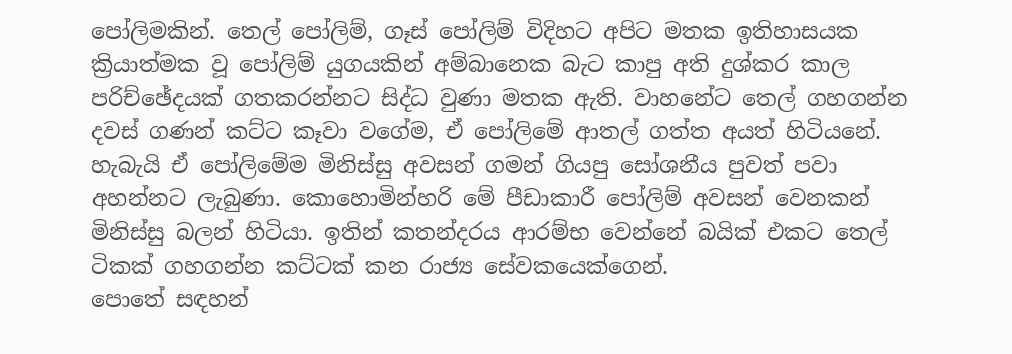පෝලිමකින්. තෙල් පෝලිම්, ගෑස් පෝලිම් විදිහට අපිට මතක ඉතිහාසයක ක්‍රියාත්මක වූ පෝලිම් යුගයකින් අම්බානෙක බැට කාපු අති දුශ්කර කාල පරිච්ඡේදයක් ගතකරන්නට සිද්ධ වුණා මතක ඇති. වාහනේට තෙල් ගහගන්න දවස් ගණන් කට්ට කෑවා වගේම, ඒ පෝලිමේ ආතල් ගත්ත අයත් හිටියනේ. හැබැයි ඒ පෝලිමේම මිනිස්සු අවසන් ගමන් ගියපු සෝශනීය පුවත් පවා අහන්නට ලැබුණා. කොහොමින්හරි මේ පීඩාකාරී පෝලිම් අවසන් වෙනකන් මිනිස්සු බලන් හිටියා. ඉතින් කතන්දරය ආරම්භ වෙන්නේ බයික් එකට තෙල් ටිකක් ගහගන්න කට්ටක් කන රාජ්‍ය සේවකයෙක්ගෙන්.
පොතේ සඳහන්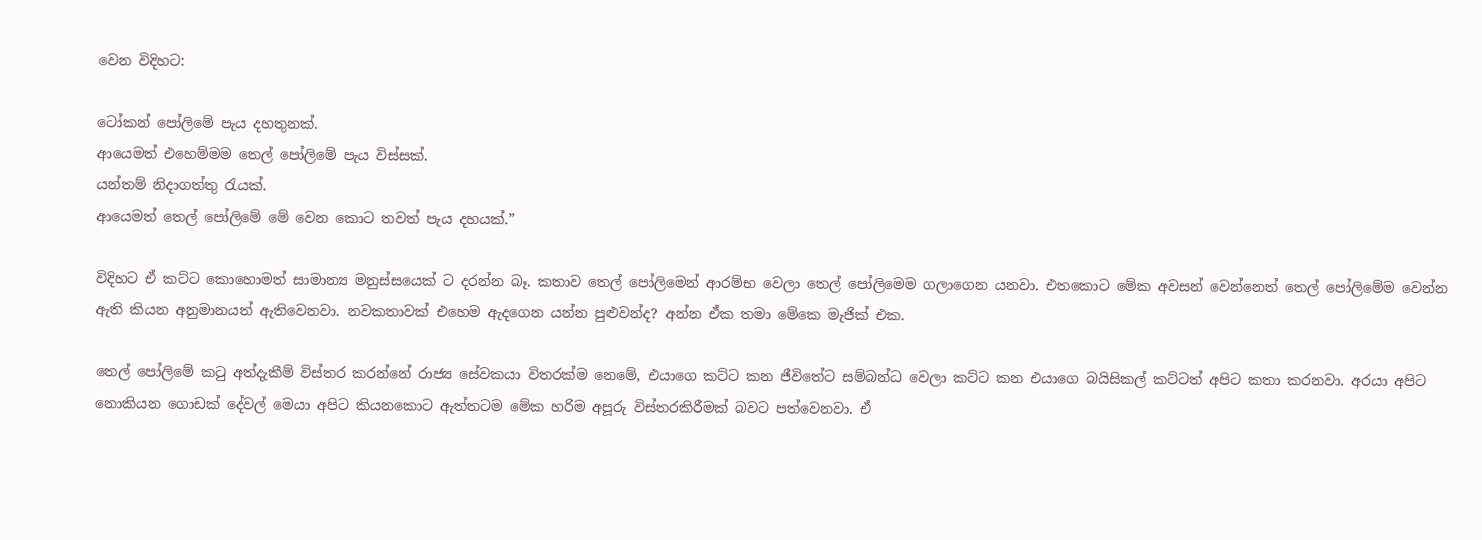වෙන විදිහට:

ටෝකන් පෝලිමේ පැය දහතුනක්.
ආයෙමත් එහෙම්මම තෙල් පෝලිමේ පැය විස්සක්.
යන්තම් නිදාගත්තු රැයක්.
ආයෙමත් තෙල් පෝලිමේ මේ වෙන කොට තවත් පැය දහයක්.”

විදිහට ඒ කට්ට කොහොමත් සාමාන්‍ය මනුස්සයෙක් ට දරන්න බෑ. කතාව තෙල් පෝලිමෙන් ආරම්භ වෙලා තෙල් පෝලිමෙම ගලාගෙන යනවා. එතකොට මේක අවසන් වෙන්නෙත් තෙල් පෝලිමේම වෙන්න ඇති කියන අනුමානයත් ඇතිවෙනවා. නවකතාවක් එහෙම ඇදගෙන යන්න පුළුවන්ද? අන්න ඒක තමා මේකෙ මැජික් එක.

තෙල් පෝලිමේ කටු අත්දැකීම් විස්තර කරන්නේ රාජ්‍ය සේවකයා විතරක්ම නෙමේ, එයාගෙ කට්ට කන ජීවිතේට සම්බන්ධ වෙලා කට්ට කන එයාගෙ බයිසිකල් කට්ටත් අපිට කතා කරනවා. අරයා අපිට නොකියන ගොඩක් දේවල් මෙයා අපිට කියනකොට ඇත්තටම මේක හරිම අපූරු විස්තරකිරීමක් බවට පත්වෙනවා. ඒ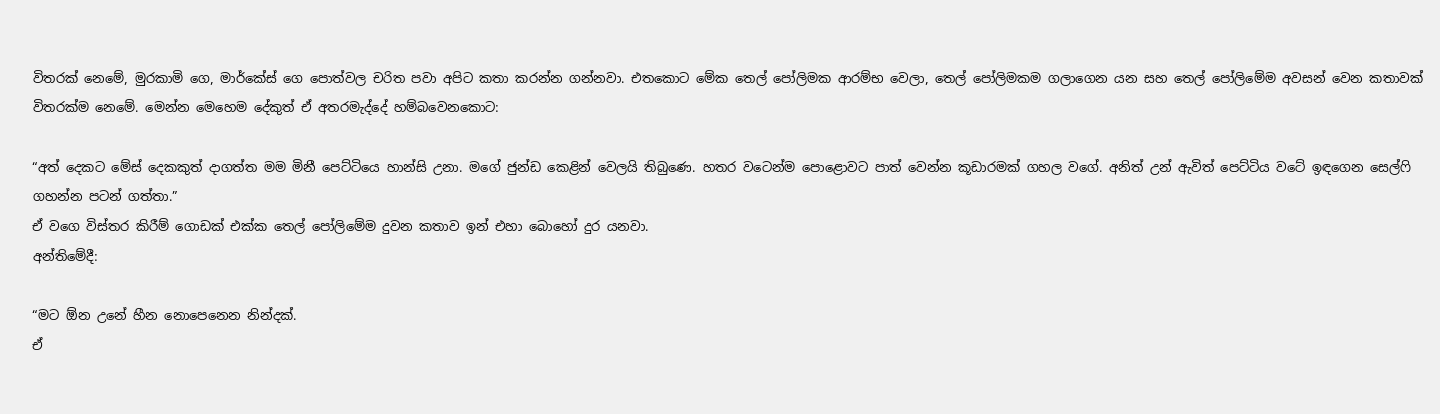විතරක් නෙමේ, මුරකාමි ගෙ, මාර්කේස් ගෙ පොත්වල චරිත පවා අපිට කතා කරන්න ගන්නවා. එතකොට මේක තෙල් පෝලිමක ආරම්භ වෙලා, තෙල් පෝලිමකම ගලාගෙන යන සහ තෙල් පෝලිමේම අවසන් වෙන කතාවක් විතරක්ම නෙමේ. මෙන්න මෙහෙම දේකුත් ඒ අතරමැද්දේ හම්බවෙනකොට:

“අත් දෙකට මේස් දෙකකුත් දාගත්ත මම මිනී පෙට්ටියෙ හාන්සි උනා. මගේ ජුන්ඩ කෙළින් වෙලයි තිබුණෙ. හතර වටෙන්ම පොළොවට පාත් වෙන්න කූඩාරමක් ගහල වගේ. අනිත් උන් ඇවිත් පෙට්ටිය වටේ ඉඳගෙන සෙල්ෆි ගහන්න පටන් ගත්තා.”
ඒ වගෙ විස්තර කිරීම් ගොඩක් එක්ක තෙල් පෝලිමේම දුවන කතාව ඉන් එහා බොහෝ දුර යනවා.
අන්තිමේදී:

“මට ඕන උනේ හීන නොපෙනෙන නින්දක්.
ඒ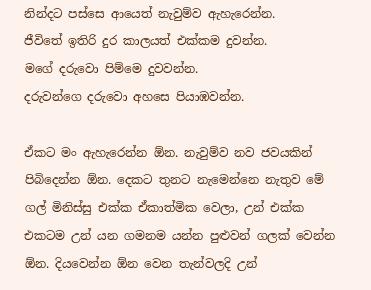නින්දට පස්සෙ ආයෙත් නැවුම්ව ඇහැරෙන්න.
ජීවිතේ ඉතිරි දුර කාලයත් එක්කම දුවන්න.
මගේ දරුවො පිම්මෙ දුවවන්න.
දරුවන්ගෙ දරුවො අහසෙ පියාඹවන්න.

ඒකට මං ඇහැරෙන්න ඕන. නැවුම්ව නව ජවයකින් පිබිදෙන්න ඕන. දෙකට තුනට නැමෙන්නෙ නැතුව මේ ගල් මිනිස්සු එක්ක ඒකාත්මික වෙලා, උන් එක්ක එකටම උන් යන ගමනම යන්න පුළුවන් ගලක් වෙන්න ඕන. දියවෙන්න ඕන වෙන තැන්වලදි උන්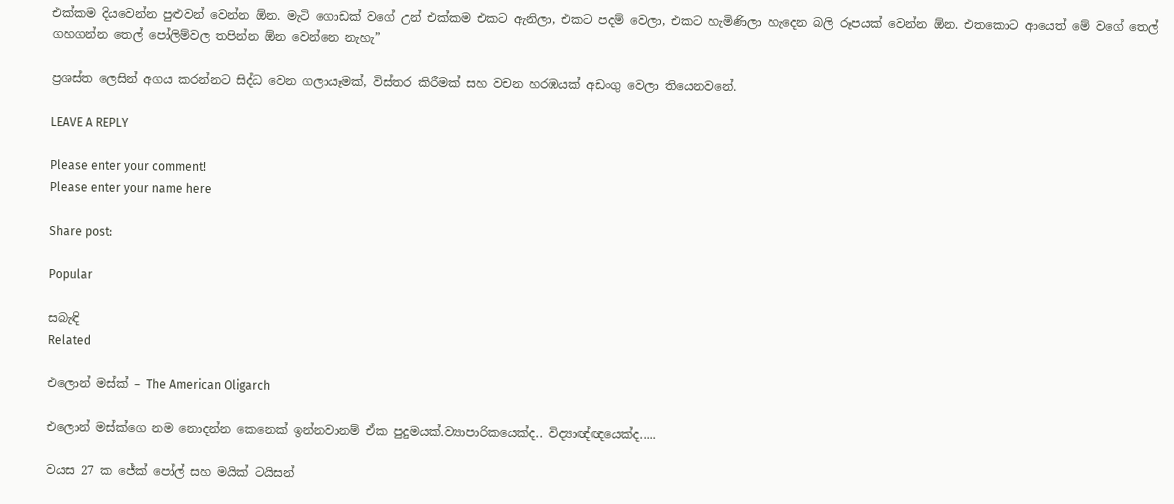එක්කම දියවෙන්න පුළුවන් වෙන්න ඕන. මැටි ගොඩක් වගේ උන් එක්කම එකට ඇනිලා, එකට පදම් වෙලා, එකට හැමිණිලා හැදෙන බලි රූපයක් වෙන්න ඕන. එතකොට ආයෙත් මේ වගේ තෙල් ගහගන්න තෙල් පෝලිම්වල තපින්න ඕන වෙන්නෙ නැහැ”

ප්‍රශස්ත ලෙසින් අගය කරන්නට සිද්ධ වෙන ගලායෑමක්, විස්තර කිරීමක් සහ වචන හරඹයක් අඩංගු වෙලා තියෙනවනේ.

LEAVE A REPLY

Please enter your comment!
Please enter your name here

Share post:

Popular

සබැඳි
Related

එලොන් මස්ක් – The American Oligarch

එලොන් මස්ක්ගෙ නම නොදන්න කෙනෙක් ඉන්නවානම් ඒක පුදුමයක්.ව්‍යාපාරිකයෙක්ද.. විද්‍යාඥ්ඥයෙක්ද.....

වයස 27 ක ජේක් පෝල් සහ මයික් ටයිසන්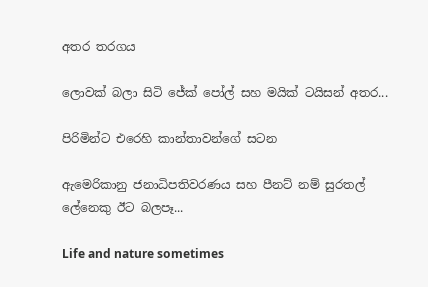අතර තරගය

ලොවක් බලා සිටි ජේක් පෝල් සහ මයික් ටයිසන් අතර...

පිරිමින්ට එරෙහි කාන්තාවන්ගේ සටන

ඇමෙරිකානු ජනාධිපතිවරණය සහ පීනට් නම් සුරතල් ලේනෙකු ඊට බලපෑ...

Life and nature sometimes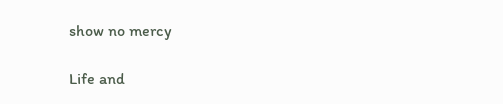show no mercy

Life and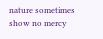nature sometimes show no mercy